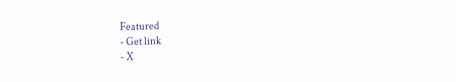Featured
- Get link
- X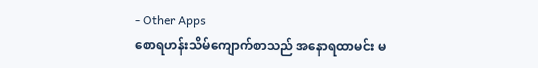- Other Apps
စောရဟန်းသိမ်ကျောက်စာသည် အနောရထာမင်း မ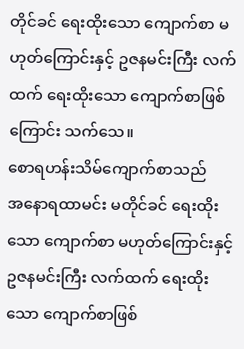တိုင်ခင် ရေးထိုးသော ကျောက်စာ မဟုတ်ကြောင်းနှင့် ဥဇနမင်းကြီး လက်ထက် ရေးထိုးသော ကျောက်စာဖြစ်ကြောင်း သက်သေ။
စောရဟန်းသိမ်ကျောက်စာသည်
အနောရထာမင်း မတိုင်ခင် ရေးထိုးသော ကျောက်စာ မဟုတ်ကြောင်းနှင့် ဥဇနမင်းကြီး လက်ထက် ရေးထိုးသော ကျောက်စာဖြစ်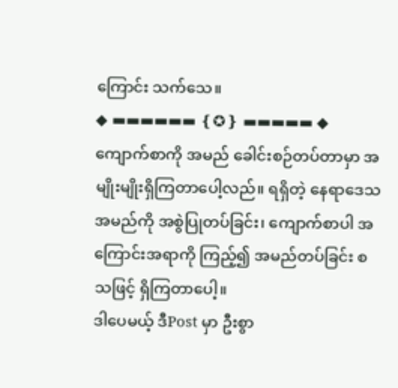ကြောင်း သက်သေ။
◆ ▬▬▬▬▬▬ ❴✪❵ ▬▬▬▬▬ ◆
ကျောက်စာကို အမည် ခေါင်းစဉ်တပ်တာမှာ အမျိုးမျိုးရှိကြတာပေါ့လည်။ ရရှိတဲ့ နေရာဒေသအမည်ကို အစွဲပြုတပ်ခြင်း၊ ကျောက်စာပါ အကြောင်းအရာကို ကြည့်၍ အမည်တပ်ခြင်း စသဖြင့် ရှိကြတာပေါ့။
ဒါပေမယ့် ဒီPost မှာ ဦးစွာ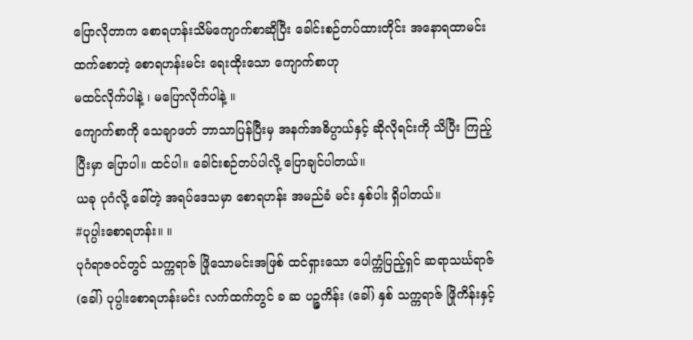ပြောလိုတာက စောရဟန်းသိမ်ကျောက်စာဆိုပြီး ခေါင်းစဉ်တပ်ထားတိုင်း အနောရထာမင်း ထက်စောတဲ့ စောရဟန်းမင်း ရေးထိုးသော ကျောက်စာဟု
မထင်လိုက်ပါနဲ့ ၊ မပြောလိုက်ပါနဲ့ ။
ကျောက်စာကို သေချာဖတ် ဘာသာပြန်ပြီးမှ အနက်အဓိပ္ပာယ်နှင့် ဆိုလိုရင်းကို သိပြီး ကြည့်ပြီးမှာ ပြောပါ။ ထင်ပါ။ ခေါင်းစဉ်တပ်ပါလို့ ပြောချင်ပါတယ်။
ယခု ပုဂံလို့ ခေါ်တဲ့ အရပ်ဒေသမှာ စောရဟန်း အမည်ခံ မင်း နှစ်ပါး ရှိပါတယ်။
#ပုပ္ပါးစောရဟန်း။ ။
ပုဂံရာဇဝင်တွင် သက္ကရာဇ် ဖြိုသောမင်းအဖြစ် ထင်ရှားသော ပေါက္ကံပြည့်ရှင် ဆရာသင်္ဃရာဇ် (ခေါ်) ပုပ္ပါးစောရဟန်းမင်း လက်ထက်တွင် ခ ဆ ပဉ္ဇကိန်း (ခေါ်) နှစ် သက္ကရာဇ် ဖြိုကိန်းနှင့်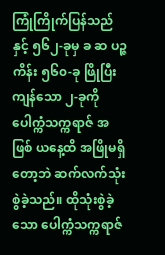ကြုံကြိုက်ပြန်သည်နှင့် ၅၆၂-ခုမှ ခ ဆ ပဉ္ဇကိန်း ၅၆၀-ခု ဖြိုပြီးကျန်သော ၂-ခုကို ပေါက္ကံသက္ကရာဇ် အဖြစ် ယနေ့ထိ အဖြိုမရှိတော့ဘဲ ဆက်လက်သုံးစွဲခဲ့သည်။ ထိုသုံးစွဲခဲ့သော ပေါက္ကံသက္ကရာဇ်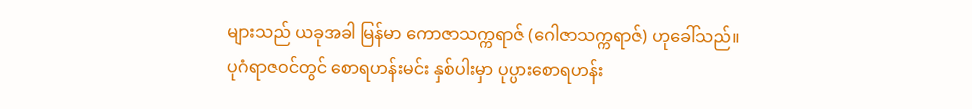များသည် ယခုအခါ မြန်မာ ကောဇာသက္ကရာဇ် (ဂေါဇာသက္ကရာဇ်) ဟုခေါ်သည်။
ပုဂံရာဇဝင်တွင် စောရဟန်းမင်း နှစ်ပါးမှာ ပုပ္ပားစောရဟန်း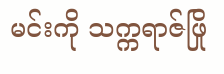မင်းကို သက္ကရာဇ်ဖြို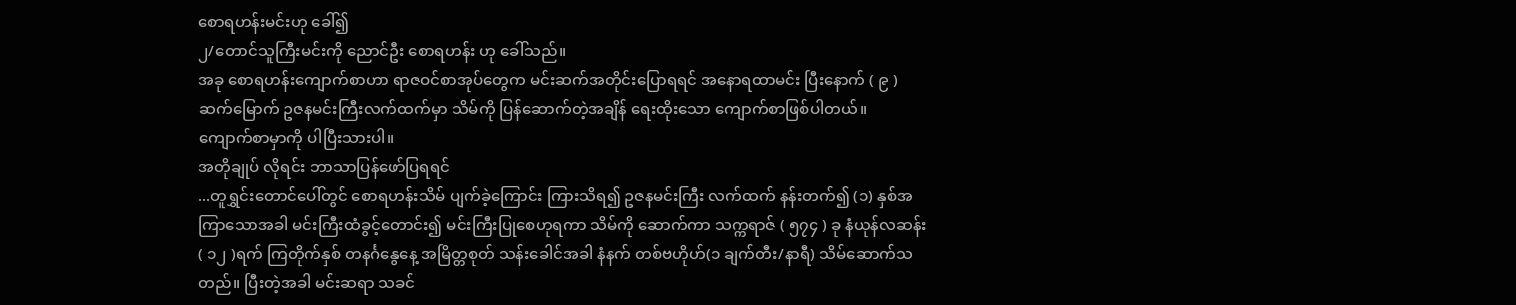စောရဟန်းမင်းဟု ခေါ်၍
၂/တောင်သူကြီးမင်းကို ညောင်ဦး စောရဟန်း ဟု ခေါ်သည်။
အခု စောရဟန်းကျောက်စာဟာ ရာဇဝင်စာအုပ်တွေက မင်းဆက်အတိုင်းပြောရရင် အနောရထာမင်း ပြီးနောက် ( ၉ )ဆက်မြောက် ဥဇနမင်းကြီးလက်ထက်မှာ သိမ်ကို ပြန်ဆောက်တဲ့အချိန် ရေးထိုးသော ကျောက်စာဖြစ်ပါတယ်။
ကျောက်စာမှာကို ပါပြီးသားပါ။
အတိုချုပ် လိုရင်း ဘာသာပြန်ဖော်ပြရရင်
...တူရွှင်းတောင်ပေါ်တွင် စောရဟန်းသိမ် ပျက်ခဲ့ကြောင်း ကြားသိရ၍ ဥဇနမင်းကြီး လက်ထက် နန်းတက်၍ (၁) နှစ်အကြာသောအခါ မင်းကြီးထံခွင့်တောင်း၍ မင်းကြီးပြုစေဟုရကာ သိမ်ကို ဆောက်ကာ သက္ကရာဇ် ( ၅၇၄ ) ခု နံယုန်လဆန်း ( ၁၂ )ရက် ကြတိုက်နှစ် တနင်္ဂနွေနေ့ အမြိတ္တစုတ် သန်းခေါင်အခါ နံနက် တစ်ဗဟိုဟ်(၁ ချက်တီး/နာရီ) သိမ်ဆောက်သတည်။ ပြီးတဲ့အခါ မင်းဆရာ သခင်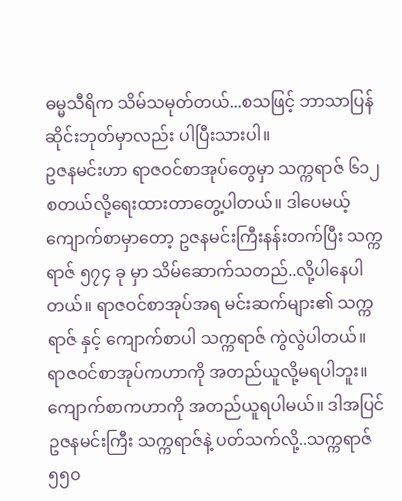ဓမ္မသီရိက သိမ်သမုတ်တယ်...စသဖြင့် ဘာသာပြန်ဆိုင်းဘုတ်မှာလည်း ပါပြီးသားပါ။
ဥဇနမင်းဟာ ရာဇဝင်စာအုပ်တွေမှာ သက္ကရာဇ် ၆၁၂ စတယ်လို့ရေးထားတာတွေ့ပါတယ်။ ဒါပေမယ့် ကျောက်စာမှာတော့ ဥဇနမင်းကြီးနန်းတက်ပြီး သက္ကရာဇ် ၅၇၄ ခု မှာ သိမ်ဆောက်သတည်..လို့ပါနေပါတယ်။ ရာဇဝင်စာအုပ်အရ မင်းဆက်များ၏ သက္ကရာဇ် နှင့် ကျောက်စာပါ သက္ကရာဇ် ကွဲလွဲပါတယ်။ ရာဇဝင်စာအုပ်ကဟာကို အတည်ယူလို့မရပါဘူး။ ကျောက်စာကဟာကို အတည်ယူရပါမယ်။ ဒါအပြင် ဥဇနမင်းကြီး သက္ကရာဇ်နဲ့ ပတ်သက်လို့..သက္ကရာဇ် ၅၅၀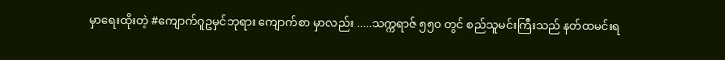မှာရေးထိုးတဲ့ #ကျောက်ဂူဥမှင်ဘုရား ကျောက်စာ မှာလည်း .....သက္ကရာဇ် ၅၅၀ တွင် စည်သူမင်းကြီးသည် နတ်ထမင်းရ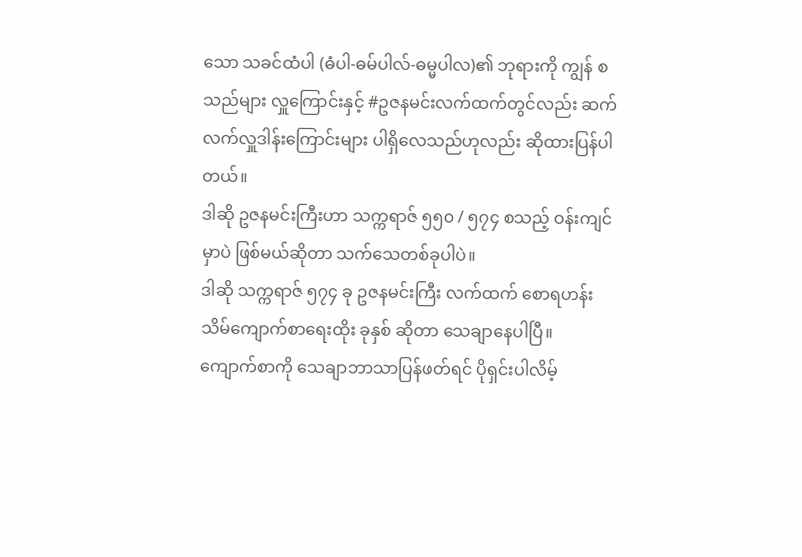သော သခင်ထံပါ (ဓံပါ-ဓမ်ပါလ်-ဓမ္မပါလ)၏ ဘုရားကို ကျွန် စသည်များ လှူကြောင်းနှင့် #ဥဇနမင်းလက်ထက်တွင်လည်း ဆက်လက်လှူဒါန်းကြောင်းများ ပါရှိလေသည်ဟုလည်း ဆိုထားပြန်ပါတယ်။
ဒါဆို ဥဇနမင်းကြီးဟာ သက္ကရာဇ် ၅၅၀ / ၅၇၄ စသည့် ဝန်းကျင်မှာပဲ ဖြစ်မယ်ဆိုတာ သက်သေတစ်ခုပါပဲ။
ဒါဆို သက္ကရာဇ် ၅၇၄ ခု ဥဇနမင်းကြီး လက်ထက် စောရဟန်းသိမ်ကျောက်စာရေးထိုး ခုနှစ် ဆိုတာ သေချာနေပါပြီ။
ကျောက်စာကို သေချာဘာသာပြန်ဖတ်ရင် ပိုရှင်းပါလိမ့်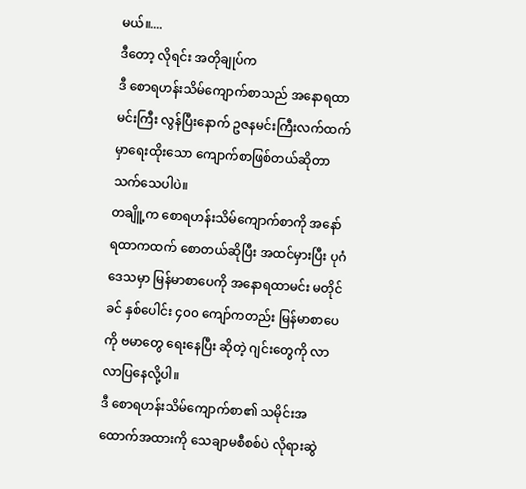မယ်။....
ဒီတော့ လိုရင်း အတိုချုပ်က
ဒီ စောရဟန်းသိမ်ကျောက်စာသည် အနောရထာမင်းကြီး လွန်ပြီးနောက် ဥဇနမင်းကြီးလက်ထက်မှာရေးထိုးသော ကျောက်စာဖြစ်တယ်ဆိုတာ သက်သေပါပဲ။
တချိူ့က စောရဟန်းသိမ်ကျောက်စာကို အနော်ရထာကထက် စောတယ်ဆိုပြီး အထင်မှားပြီး ပုဂံဒေသမှာ မြန်မာစာပေကို အနောရထာမင်း မတိုင်ခင် နှစ်ပေါင်း ၄၀၀ ကျော်ကတည်း မြန်မာစာပေကို ဗမာတွေ ရေးနေပြီး ဆိုတဲ့ ဂျင်းတွေကို လာလာပြနေလို့ပါ။
ဒီ စောရဟန်းသိမ်ကျောက်စာ၏ သမိုင်းအထောက်အထားကို သေချာမစီစစ်ပဲ လိုရားဆွဲ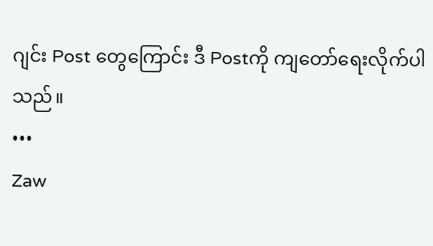ဂျင်း Post တွေကြောင်း ဒီ Postကို ကျတော်ရေးလိုက်ပါသည်။
•••
Zaw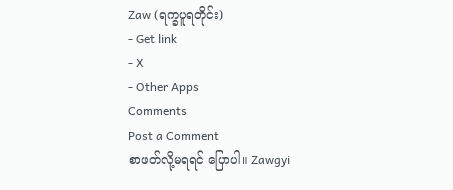Zaw (ရက္ခပူရတိုင်း)
- Get link
- X
- Other Apps
Comments
Post a Comment
စာဖတ်လို့မရရင် ပြောပါ။ Zawgyi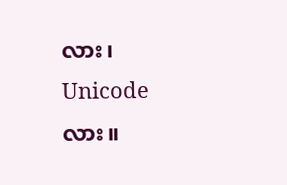လား၊ Unicode လား။